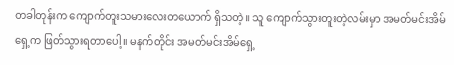တခါတုန်းက ကျောက်တူးသမားလေးတယောက် ရှိသတဲ့။ သူ ကျောက်သွားတူးတဲ့လမ်းမှာ အမတ်မင်းအိမ်ရှေ့က ဖြတ်သွားရတာပေါ့။ မနက်တိုင်း အမတ်မင်းအိမ်ရှေ့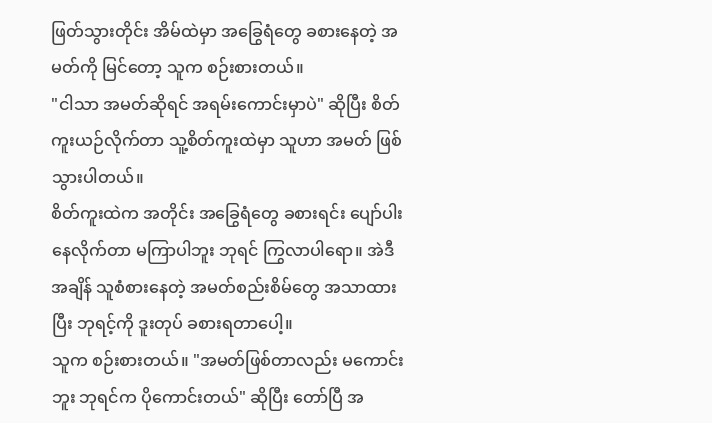ဖြတ်သွားတိုင်း အိမ်ထဲမှာ အခြွေရံတွေ ခစားနေတဲ့ အမတ်ကို မြင်တော့ သူက စဉ်းစားတယ်။
"ငါသာ အမတ်ဆိုရင် အရမ်းကောင်းမှာပဲ" ဆိုပြီး စိတ်ကူးယဉ်လိုက်တာ သူ့စိတ်ကူးထဲမှာ သူဟာ အမတ် ဖြစ်သွားပါတယ်။
စိတ်ကူးထဲက အတိုင်း အခြွေရံတွေ ခစားရင်း ပျော်ပါးနေလိုက်တာ မကြာပါဘူး ဘုရင် ကြွလာပါရော။ အဲဒီအချိန် သူစံစားနေတဲ့ အမတ်စည်းစိမ်တွေ အသာထားပြီး ဘုရင့်ကို ဒူးတုပ် ခစားရတာပေါ့။
သူက စဉ်းစားတယ်။ "အမတ်ဖြစ်တာလည်း မကောင်းဘူး ဘုရင်က ပိုကောင်းတယ်" ဆိုပြီး တော်ပြီ အ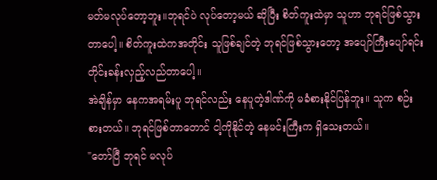မတ်မလုပ်တော့ဘူး။ဘုရင်ပဲ လုပ်တော့မယ် ဆိုပြီး စိတ်ကူးထဲမှာ သူဟာ ဘုရင်ဖြစ်သွားတာပေါ့။ စိတ်ကူးထဲကအတိုင်း သူဖြစ်ချင်တဲ့ ဘုရင်ဖြစ်သွားတော့ အပျော်ကြီးပျော်ရင်း တိုင်းခန်းလှည့်လည်တာပေါ့။
အဲချိန်မှာ နေကအရမ်းပူ ဘုရင်လည်း နေပူတဲ့ဒါဏ်ကို မခံစားနိုင်ပြန်ဘူး။ သူက စဉ်းစားတယ်။ ဘုရင်ဖြစ်တာတောင် ငါ့ကိုနိုင်တဲ့ နေမင်းကြီးက ရှိသေးတယ်။
"တော်ပြီ ဘုရင် မလုပ်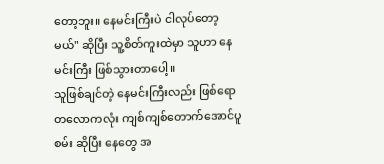တော့ဘူး။ နေမင်းကြီးပဲ ငါလုပ်တော့မယ်" ဆိုပြီး သူ့စိတ်ကူးထဲမှာ သူဟာ နေမင်းကြီး ဖြစ်သွားတာပေါ့။
သူဖြစ်ချင်တဲ့ နေမင်းကြီးလည်း ဖြစ်ရော တလောကလုံး ကျစ်ကျစ်တောက်အောင်ပူစမ်း ဆိုပြီး နေတွေ အ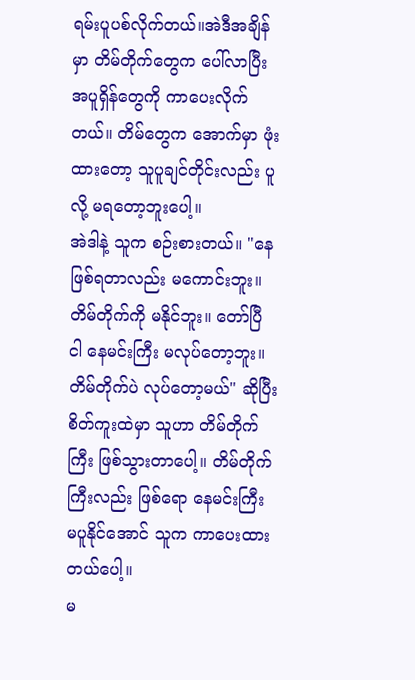ရမ်းပူပစ်လိုက်တယ်။အဲဒီအချိန်မှာ တိမ်တိုက်တွေက ပေါ်လာပြီး အပူရှိန်တွေကို ကာပေးလိုက်တယ်။ တိမ်တွေက အောက်မှာ ဖုံးထားတော့ သူပူချင်တိုင်းလည်း ပူလို့ မရတော့ဘူးပေါ့။
အဲဒါနဲ့ သူက စဉ်းစားတယ်။ "နေဖြစ်ရတာလည်း မကောင်းဘူး။ တိမ်တိုက်ကို မနိုင်ဘူး။ တော်ပြီ ငါ နေမင်းကြီး မလုပ်တော့ဘူး။ တိမ်တိုက်ပဲ လုပ်တော့မယ်" ဆိုပြီး စိတ်ကူးထဲမှာ သူဟာ တိမ်တိုက်ကြီး ဖြစ်သွားတာပေါ့။ တိမ်တိုက်ကြီးလည်း ဖြစ်ရော နေမင်းကြီး မပူနိုင်အောင် သူက ကာပေးထားတယ်ပေါ့။
မ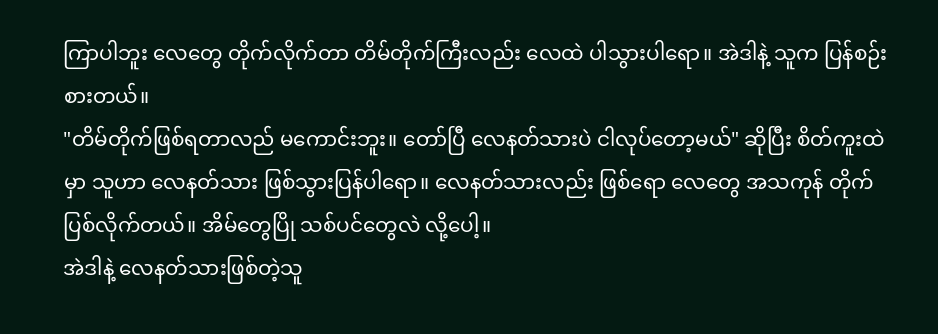ကြာပါဘူး လေတွေ တိုက်လိုက်တာ တိမ်တိုက်ကြီးလည်း လေထဲ ပါသွားပါရော။ အဲဒါနဲ့ သူက ပြန်စဉ်းစားတယ်။
"တိမ်တိုက်ဖြစ်ရတာလည် မကောင်းဘူး။ တော်ပြီ လေနတ်သားပဲ ငါလုပ်တော့မယ်" ဆိုပြီး စိတ်ကူးထဲမှာ သူဟာ လေနတ်သား ဖြစ်သွားပြန်ပါရော။ လေနတ်သားလည်း ဖြစ်ရော လေတွေ အသကုန် တိုက်ပြစ်လိုက်တယ်။ အိမ်တွေပြို သစ်ပင်တွေလဲ လို့ပေါ့။
အဲဒါနဲ့ လေနတ်သားဖြစ်တဲ့သူ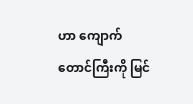ဟာ ကျောက်တောင်ကြီးကို မြင်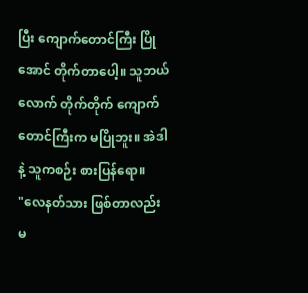ပြီး ကျောက်တောင်ကြီး ပြိုအောင် တိုက်တာပေါ့။ သူဘယ်လောက် တိုက်တိုက် ကျောက်တောင်ကြီးက မပြိုဘူး။ အဲဒါနဲ့ သူကစဉ်း စားပြန်ရော။
"လေနတ်သား ဖြစ်တာလည်း မ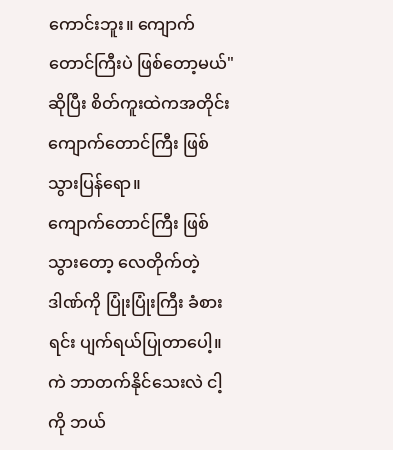ကောင်းဘူး။ ကျောက်တောင်ကြီးပဲ ဖြစ်တော့မယ်" ဆိုပြီး စိတ်ကူးထဲကအတိုင်း ကျောက်တောင်ကြီး ဖြစ်သွားပြန်ရော။
ကျောက်တောင်ကြီး ဖြစ်သွားတော့ လေတိုက်တဲ့ ဒါဏ်ကို ပြုံးပြုံးကြီး ခံစားရင်း ပျက်ရယ်ပြုတာပေါ့။ ကဲ ဘာတက်နိုင်သေးလဲ ငါ့ကို ဘယ်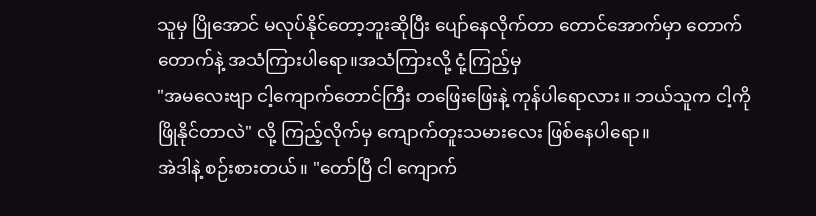သူမှ ပြိုအောင် မလုပ်နိုင်တော့ဘူးဆိုပြီး ပျော်နေလိုက်တာ တောင်အောက်မှာ တောက်တောက်နဲ့ အသံကြားပါရော။အသံကြားလို့ ငုံ့ကြည့်မှ
"အမလေးဗျာ ငါ့ကျောက်တောင်ကြီး တဖြေးဖြေးနဲ့ ကုန်ပါရောလား။ ဘယ်သူက ငါ့ကို ဖြိုနိုင်တာလဲ" လို့ ကြည့်လိုက်မှ ကျောက်တူးသမားလေး ဖြစ်နေပါရော။
အဲဒါနဲ့ စဉ်းစားတယ်။ "တော်ပြီ ငါ ကျောက်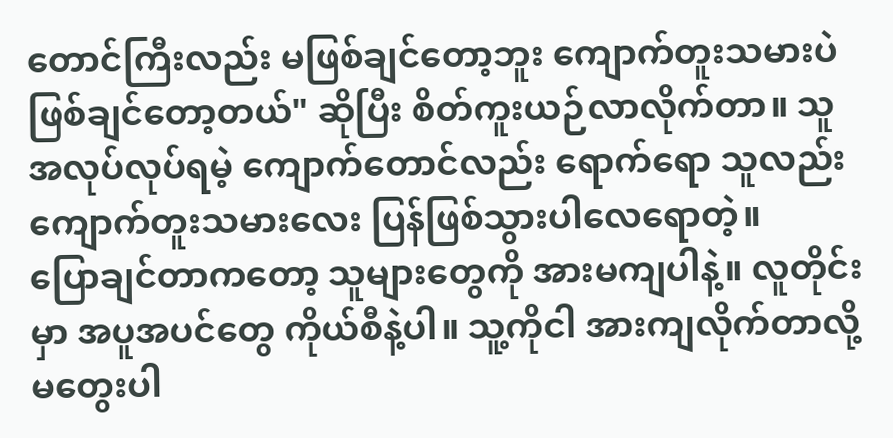တောင်ကြီးလည်း မဖြစ်ချင်တော့ဘူး ကျောက်တူးသမားပဲ ဖြစ်ချင်တော့တယ်" ဆိုပြီး စိတ်ကူးယဉ်လာလိုက်တာ။ သူအလုပ်လုပ်ရမဲ့ ကျောက်တောင်လည်း ရောက်ရော သူလည်း ကျောက်တူးသမားလေး ပြန်ဖြစ်သွားပါလေရောတဲ့။
ပြောချင်တာကတော့ သူများတွေကို အားမကျပါနဲ့။ လူတိုင်းမှာ အပူအပင်တွေ ကိုယ်စီနဲ့ပါ။ သူ့ကိုငါ အားကျလိုက်တာလို့ မတွေးပါ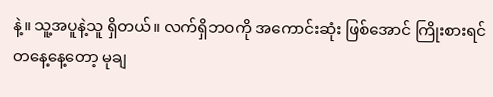နဲ့။ သူ့အပူနဲ့သူ ရှိတယ်။ လက်ရှိဘဝကို အကောင်းဆုံး ဖြစ်အောင် ကြိုးစားရင် တနေ့နေ့တော့ မုချ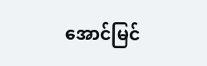အောင်မြင်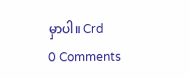မှာပါ။ Crd
0 Comments